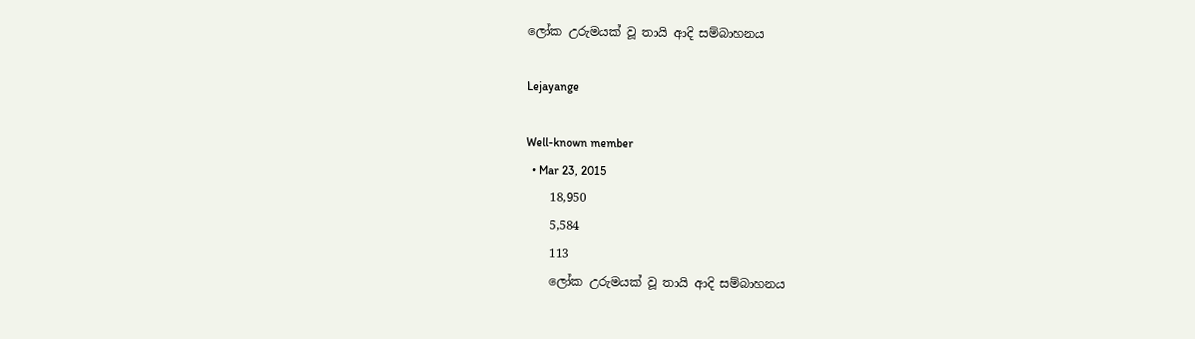ලෝක උරුමයක් වූ තායි ආදි සම්බාහනය

Lejayange

Well-known member
  • Mar 23, 2015
    18,950
    5,584
    113
    ලෝක උරුමයක් වූ තායි ආදි සම්බාහනය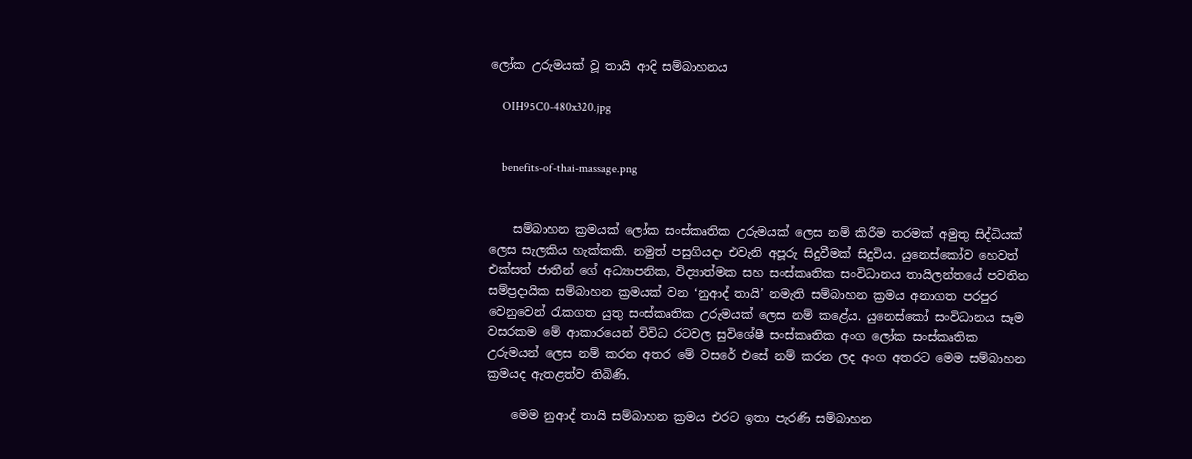ලෝක උරුමයක් වූ තායි ආදි සම්බාහනය

    OIH95C0-480x320.jpg


    benefits-of-thai-massage.png


    සම්බාහන ක්‍රමයක් ලෝක සංස්කෘතික උරුමයක් ලෙස නම් කිරීම තරමක් අමුතු සිද්ධියක් ලෙස සැලකිය හැක්කකි. නමුත් පසුගියදා එවැනි අපූරු සිදුවීමක් සිදුවිය. යුනෙස්කෝව හෙවත් එක්සත් ජාතීන් ගේ අධ්‍යාපනික, විද්‍යාත්මක සහ සංස්කෘතික සංවිධානය තායිලන්තයේ පවතින සම්ප්‍රදායික සම්බාහන ක්‍රමයක් වන ‘නුආද් තායි’ නමැති සම්බාහන ක්‍රමය අනාගත පරපුර වෙනුවෙන් රැකගත යුතු සංස්කෘතික උරුමයක් ලෙස නම් කළේය. යුනෙස්කෝ සංවිධානය සෑම වසරකම මේ ආකාරයෙන් විවිධ රටවල සුවිශේෂී සංස්කෘතික අංග ලෝක සංස්කෘතික උරුමයන් ලෙස නම් කරන අතර මේ වසරේ එසේ නම් කරන ලද අංග අතරට මෙම සම්බාහන ක්‍රමයද ඇතළත්ව තිබිණි.

    මෙම නුආද් තායි සම්බාහන ක්‍රමය එරට ඉතා පැරණි සම්බාහන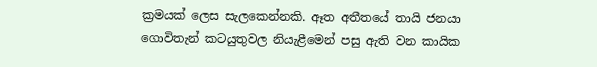ක්‍රමයක් ලෙස සැලකෙන්නකි. ඈත අතීතයේ තායි ජනයා ගොවිතැන් කටයුතුවල නියැළීමෙන් පසු ඇති වන කායික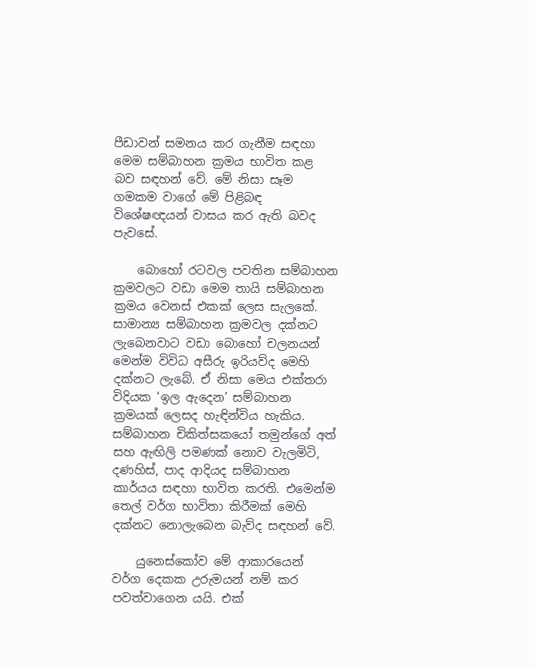පීඩාවන් සමනය කර ගැනීම සඳහා මෙම සම්බාහන ක්‍රමය භාවිත කළ බව සඳහන් වේ. මේ නිසා සෑම ගමකම වාගේ මේ පිළිබඳ විශේෂඥයන් වාසය කර ඇති බවද පැවසේ.

    බොහෝ රටවල පවතින සම්බාහන ක්‍රමවලට වඩා මෙම තායි සම්බාහන ක්‍රමය වෙනස් එකක් ලෙස සැලකේ. සාමාන්‍ය සම්බාහන ක්‍රමවල දක්නට ලැබෙනවාට වඩා බොහෝ චලනයන් මෙන්ම විවිධ අසීරු ඉරියව්ද මෙහි දක්නට ලැබේ. ඒ නිසා මෙය එක්තරා විදියක ‘ඉල ඇදෙන’ සම්බාහන ක්‍රමයක් ලෙසද හැඳින්විය හැකිය. සම්බාහන චිකිත්සකයෝ තමුන්ගේ අත් සහ ඇඟිලි පමණක් නොව වැලමිටි, දණහිස්, පාද ආදියද සම්බාහන කාර්යය සඳහා භාවිත කරති. එමෙන්ම තෙල් වර්ග භාවිතා කිරීමක් මෙහි දක්නට නොලැබෙන බැව්ද සඳහන් වේ.

    යුනෙස්කෝව මේ ආකාරයෙන් වර්ග දෙකක උරුමයන් නම් කර පවත්වාගෙන යයි. එක්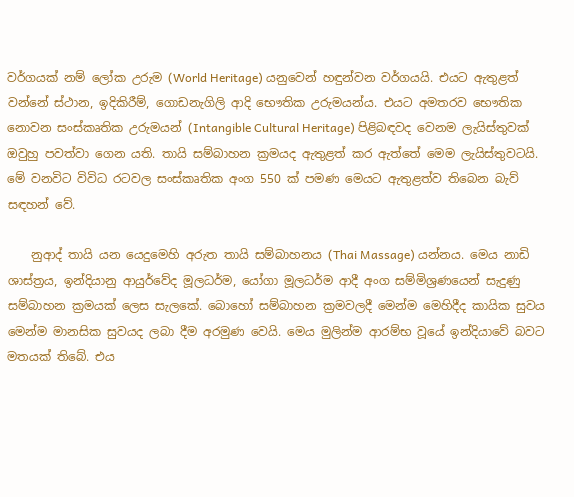වර්ගයක් නම් ලෝක උරුම (World Heritage) යනුවෙන් හඳුන්වන වර්ගයයි. එයට ඇතුළත් වන්නේ ස්ථාන, ඉදිකිරීම්, ගොඩනැගිලි ආදි භෞතික උරුමයන්ය. එයට අමතරව භෞතික නොවන සංස්කෘතික උරුමයන් (Intangible Cultural Heritage) පිළිබඳවද වෙනම ලැයිස්තුවක් ඔවුහු පවත්වා ගෙන යති. තායි සම්බාහන ක්‍රමයද ඇතුළත් කර ඇත්තේ මෙම ලැයිස්තුවටයි. මේ වනවිට විවිධ රටවල සංස්කෘතික අංග 550 ක් පමණ මෙයට ඇතුළත්ව තිබෙන බැව් සඳහන් වේ.

    නුආද් තායි යන යෙදුමෙහි අරුත තායි සම්බාහනය (Thai Massage) යන්නය. මෙය නාඩි ශාස්ත්‍රය, ඉන්දියානු ආයුර්වේද මූලධර්ම, යෝගා මූලධර්ම ආදී අංග සම්මිශ්‍රණයෙන් සැදුණු සම්බාහන ක්‍රමයක් ලෙස සැලකේ. බොහෝ සම්බාහන ක්‍රමවලදී මෙන්ම මෙහිදීද කායික සුවය මෙන්ම මානසික සුවයද ලබා දීම අරමුණ වෙයි. මෙය මුලින්ම ආරම්භ වූයේ ඉන්දියාවේ බවට මතයක් තිබේ. එය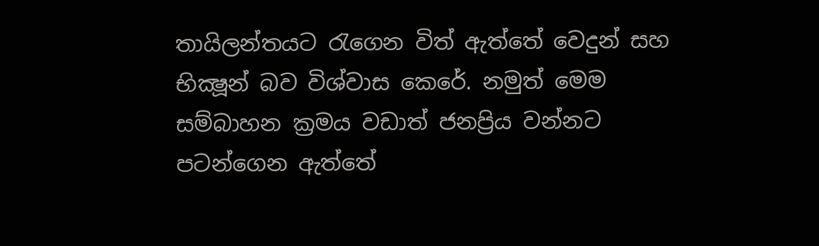තායිලන්තයට රැගෙන විත් ඇත්තේ වෙදුන් සහ භික්‍ෂූන් බව විශ්වාස කෙරේ. නමුත් මෙම සම්බාහන ක්‍රමය වඩාත් ජනප්‍රිය වන්නට පටන්ගෙන ඇත්තේ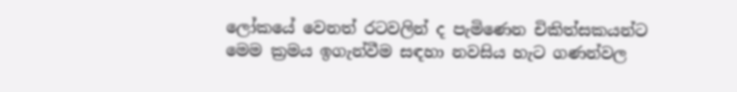ලෝකයේ වෙනත් රටවලින් ද පැමිණෙන චිකිත්සකයන්ට මෙම ක්‍රමය ඉගැන්වීම සඳහා නවසිය හැට ගණන්වල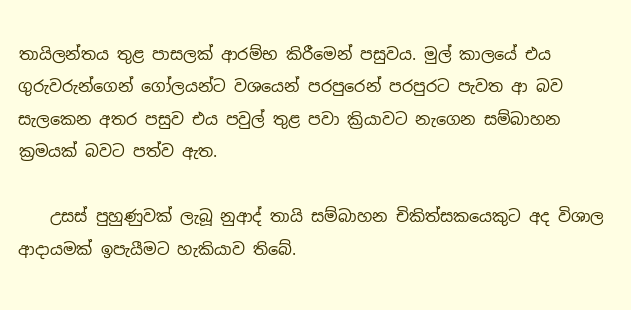තායිලන්තය තුළ පාසලක් ආරම්භ කිරීමෙන් පසුවය. මුල් කාලයේ එය ගුරුවරුන්ගෙන් ගෝලයන්ට වශයෙන් පරපුරෙන් පරපුරට පැවත ආ බව සැලකෙන අතර පසුව එය පවුල් තුළ පවා ක්‍රියාවට නැගෙන සම්බාහන ක්‍රමයක් බවට පත්ව ඇත.

    උසස් පුහුණුවක් ලැබූ නුආද් තායි සම්බාහන චිකිත්සකයෙකුට අද විශාල ආදායමක් ඉපැයීමට හැකියාව තිබේ.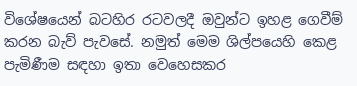විශේෂයෙන් බටහිර රටවලදී ඔවුන්ට ඉහළ ගෙවීම් කරන බැව් පැවසේ. නමුත් මෙම ශිල්පයෙහි කෙළ පැමිණීම සඳහා ඉතා වෙහෙසකර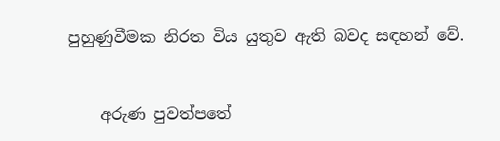පුහුණුවීමක නිරත විය යුතුව ඇති බවද සඳහන් වේ.


    අරුණ පුවත්පතේ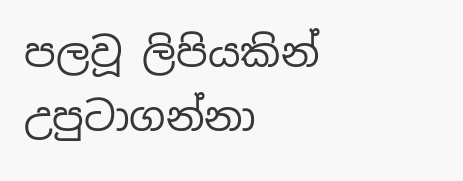පලවූ ලිපියකින් උපුටාගන්නා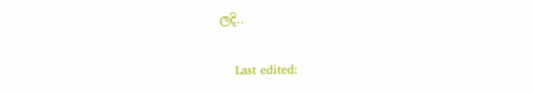ලදි..

    Last edited: